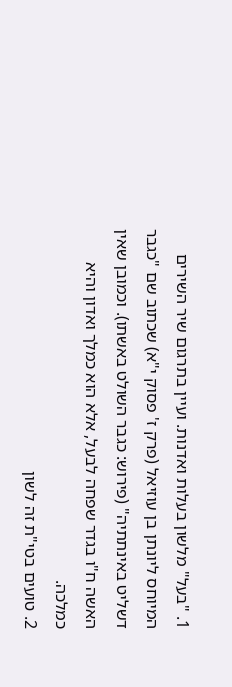1. "בעל" מלשון בעלות ואדנות. ועיין בתרגום שיר השירים המיוחס ליונתן בן עוזיאל (פרק ז' פסוק י"א) שכתוב שם "כגבר דשליט באינתתיה" (פירוש: כגבר השולט באשתו). וכמובן שאין האשה ח"ו בגדר שפחה לבעל, אלא הוא כמלך ואדון והיא כמלכה.
2. טועים בטי"ת זה לשון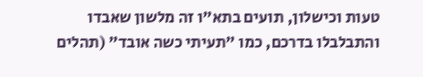טעות וכישלון, תועים בתא"ו זה מלשון שאבדו והתבלבלו בדרכם, כמו "תעיתי כשה אובד" (תהלים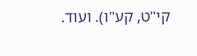קי"ט, קע"ו). ועוד.